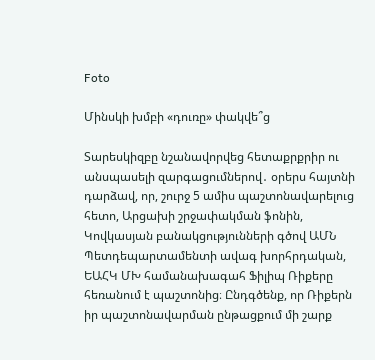Foto

Մինսկի խմբի «դուռը» փակվե՞ց

Տարեսկիզբը նշանավորվեց հետաքրքրիր ու անսպասելի զարգացումներով․ օրերս հայտնի դարձավ, որ, շուրջ 5 ամիս պաշտոնավարելուց հետո, Արցախի շրջափակման ֆոնին, Կովկասյան բանակցությունների գծով ԱՄՆ Պետդեպարտամենտի ավագ խորհրդական, ԵԱՀԿ ՄԽ համանախագահ Ֆիլիպ Ռիքերը հեռանում է պաշտոնից։ Ընդգծենք, որ Ռիքերն իր պաշտոնավարման ընթացքում մի շարք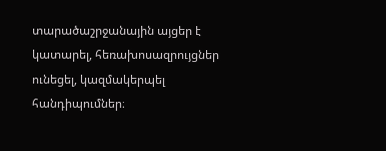տարածաշրջանային այցեր է կատարել, հեռախոսազրույցներ ունեցել, կազմակերպել հանդիպումներ։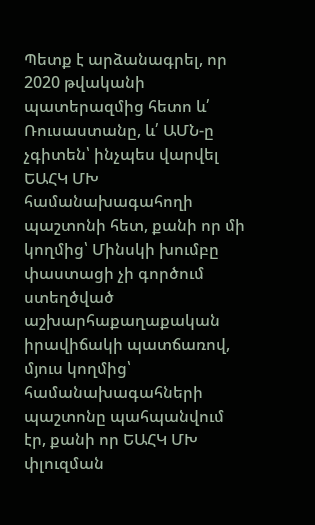Պետք է արձանագրել, որ 2020 թվականի պատերազմից հետո և՛ Ռուսաստանը, և՛ ԱՄՆ-ը չգիտեն՝ ինչպես վարվել ԵԱՀԿ ՄԽ համանախագահողի պաշտոնի հետ, քանի որ մի կողմից՝ Մինսկի խումբը փաստացի չի գործում ստեղծված աշխարհաքաղաքական իրավիճակի պատճառով, մյուս կողմից՝ համանախագահների պաշտոնը պահպանվում էր, քանի որ ԵԱՀԿ ՄԽ փլուզման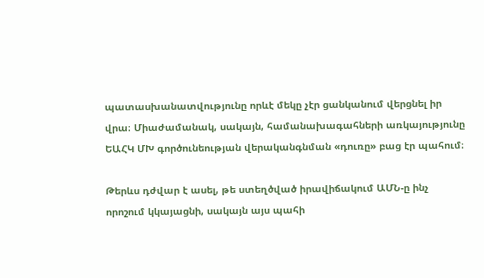պատասխանատվությունը որևէ մեկը չէր ցանկանում վերցնել իր վրա։ Միաժամանակ, սակայն, համանախագահների առկայությունը ԵԱՀԿ ՄԽ գործունեության վերականգնման «դուռը» բաց էր պահում։

Թերևս դժվար է ասել, թե ստեղծված իրավիճակում ԱՄՆ-ը ինչ որոշում կկայացնի, սակայն այս պահի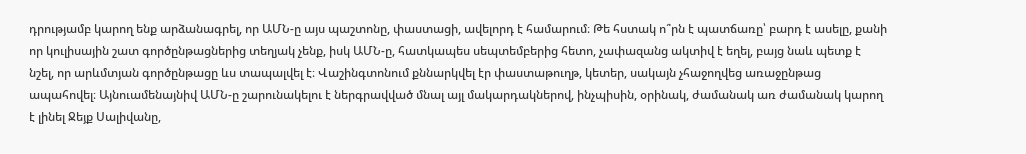դրությամբ կարող ենք արձանագրել, որ ԱՄՆ-ը այս պաշտոնը, փաստացի, ավելորդ է համարում։ Թե հստակ ո՞րն է պատճառը՝ բարդ է ասելը, քանի որ կուլիսային շատ գործընթացներից տեղյակ չենք, իսկ ԱՄՆ-ը, հատկապես սեպտեմբերից հետո, չափազանց ակտիվ է եղել, բայց նաև պետք է նշել, որ արևմտյան գործընթացը ևս տապալվել է։ Վաշինգտոնում քննարկվել էր փաստաթուղթ, կետեր, սակայն չհաջողվեց առաջընթաց ապահովել։ Այնուամենայնիվ ԱՄՆ-ը շարունակելու է ներգրավված մնալ այլ մակարդակներով, ինչպիսին, օրինակ, ժամանակ առ ժամանակ կարող է լինել Ջեյք Սալիվանը,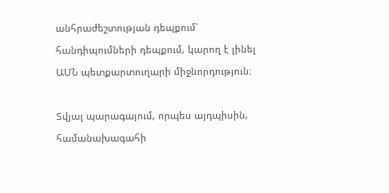անհրաժեշտության դեպքում՝ հանդիպումների դեպքում, կարող է լինել ԱՄՆ պետքարտուղարի միջնորդություն։

Տվյալ պարագայում, որպես այդպիսին, համանախագահի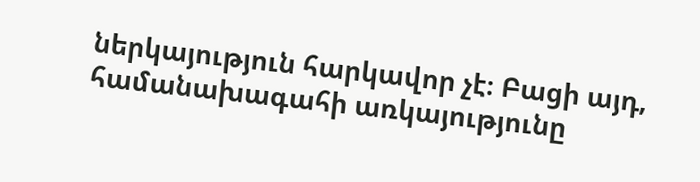ներկայություն հարկավոր չէ։ Բացի այդ, համանախագահի առկայությունը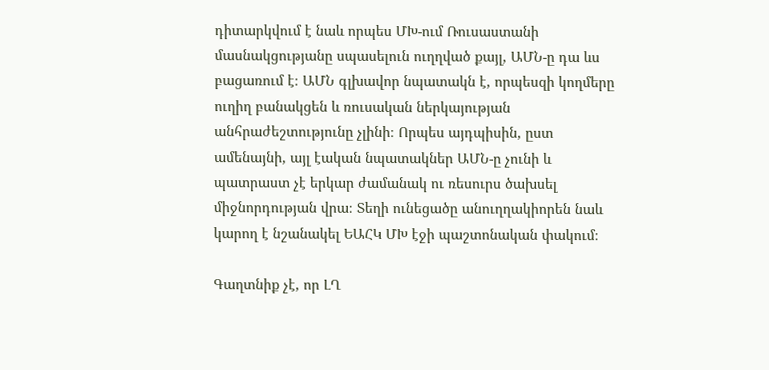դիտարկվում է նաև որպես ՄԽ-ում Ռուսաստանի մասնակցությանը սպասելուն ուղղված քայլ, ԱՄՆ-ը դա ևս բացառում է։ ԱՄՆ գլխավոր նպատակն է, որպեսզի կողմերը ուղիղ բանակցեն և ռուսական ներկայության անհրաժեշտությունը չլինի։ Որպես այդպիսին, ըստ ամենայնի, այլ էական նպատակներ ԱՄՆ-ը չունի և պատրաստ չէ երկար ժամանակ ու ռեսուրս ծախսել միջնորդության վրա։ Տեղի ունեցածը անուղղակիորեն նաև կարող է նշանակել ԵԱՀԿ ՄԽ էջի պաշտոնական փակում։

Գաղտնիք չէ, որ ԼՂ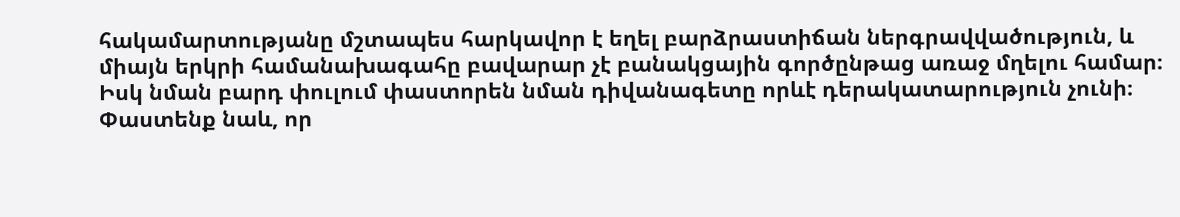հակամարտությանը մշտապես հարկավոր է եղել բարձրաստիճան ներգրավվածություն, և միայն երկրի համանախագահը բավարար չէ բանակցային գործընթաց առաջ մղելու համար։ Իսկ նման բարդ փուլում փաստորեն նման դիվանագետը որևէ դերակատարություն չունի։ Փաստենք նաև, որ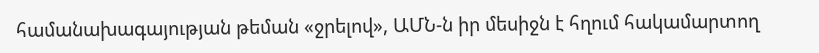համանախագայության թեման «ջրելով», ԱՄՆ-ն իր մեսիջն է հղում հակամարտող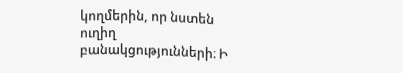կողմերին, որ նստեն ուղիղ բանակցությունների։ Ի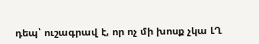դեպ՝ ուշագրավ է, որ ոչ մի խոսք չկա ԼՂ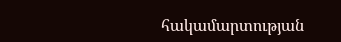հակամարտության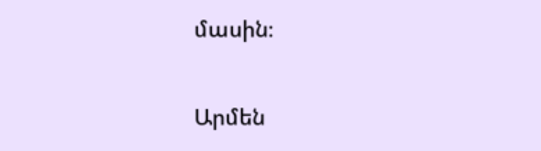մասին։

Արմեն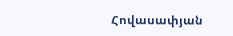Հովասափյան